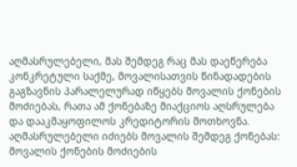აღმასრულებელი, მას შემდეგ რაც მას დაეწერება კონკრეტული საქმე, მოვალისათვის წინადადების გაგზავნის პარალელურად იწყებს მოვალის ქონების მოძიებას, რათა ამ ქონებაზე მიაქციოს აღსრულება და დააკმაყოფილოს კრედიტორის მოთხოვნა.
აღმასრულებელი იძიებს მოვალის შემდეგ ქონებას:
მოვალის ქონების მოძიების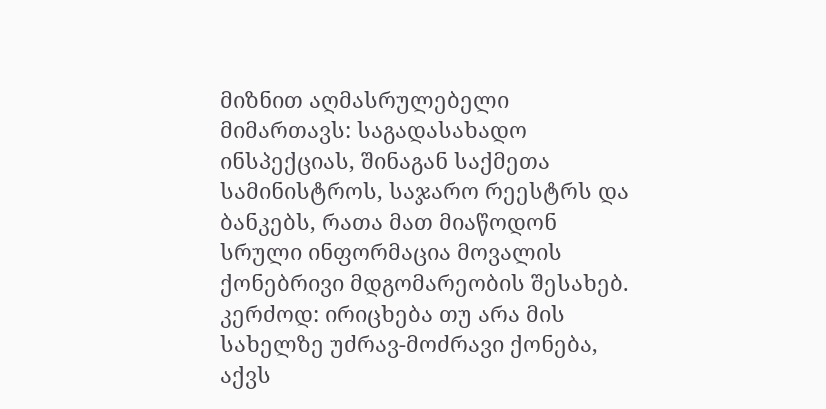მიზნით აღმასრულებელი მიმართავს: საგადასახადო ინსპექციას, შინაგან საქმეთა სამინისტროს, საჯარო რეესტრს და ბანკებს, რათა მათ მიაწოდონ სრული ინფორმაცია მოვალის ქონებრივი მდგომარეობის შესახებ. კერძოდ: ირიცხება თუ არა მის სახელზე უძრავ-მოძრავი ქონება, აქვს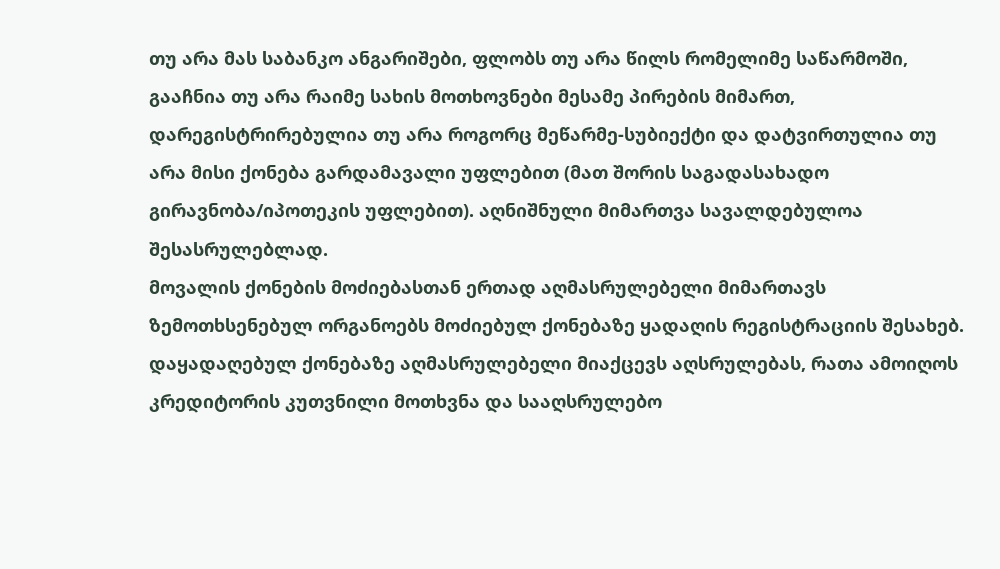თუ არა მას საბანკო ანგარიშები, ფლობს თუ არა წილს რომელიმე საწარმოში, გააჩნია თუ არა რაიმე სახის მოთხოვნები მესამე პირების მიმართ, დარეგისტრირებულია თუ არა როგორც მეწარმე-სუბიექტი და დატვირთულია თუ არა მისი ქონება გარდამავალი უფლებით (მათ შორის საგადასახადო გირავნობა/იპოთეკის უფლებით). აღნიშნული მიმართვა სავალდებულოა შესასრულებლად.
მოვალის ქონების მოძიებასთან ერთად აღმასრულებელი მიმართავს ზემოთხსენებულ ორგანოებს მოძიებულ ქონებაზე ყადაღის რეგისტრაციის შესახებ. დაყადაღებულ ქონებაზე აღმასრულებელი მიაქცევს აღსრულებას, რათა ამოიღოს კრედიტორის კუთვნილი მოთხვნა და სააღსრულებო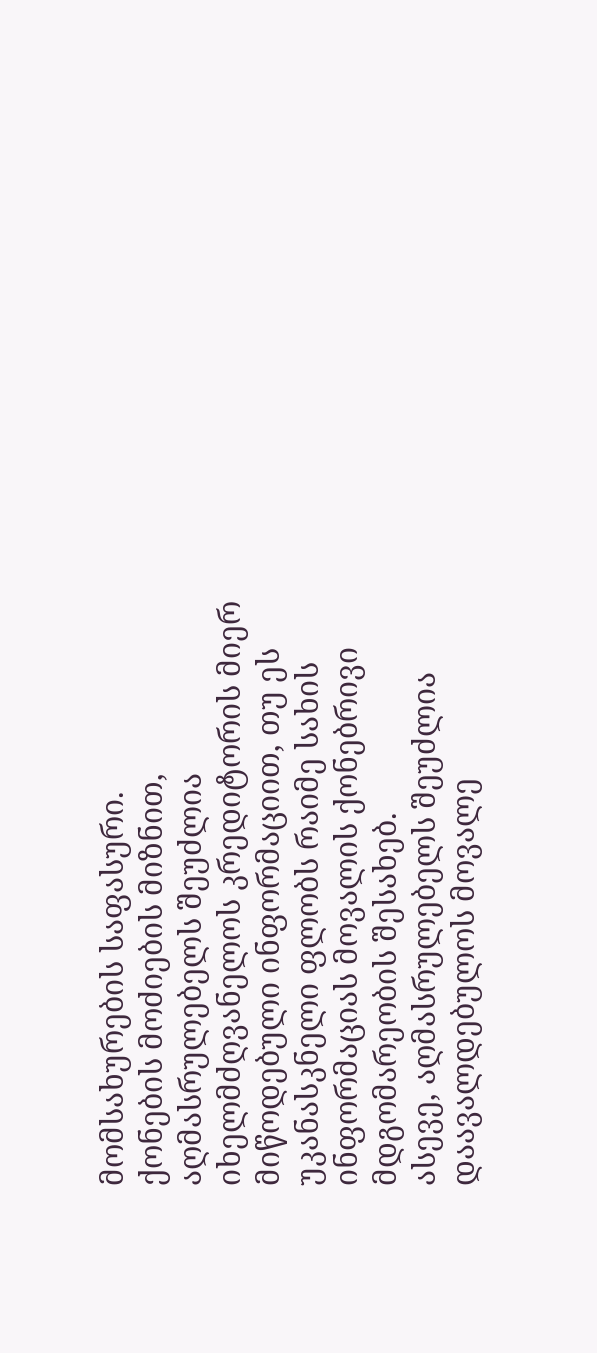მომსახურების საფასური.
ქონების მოძიების მიზნით, აღმასრულებელს შეუძლია იხელმძღვანელოს კრედიტორის მიერ მიწოდებული ინფორმაციით, თუ ეს უკანასკნელი ფლობს რაიმე სახის ინფორმაციას მოვალის ქონებრივი მდგომარეობის შესახებ.
ასევე, აღმასრულებელს შეუძლია დაავალდებულოს მოვალე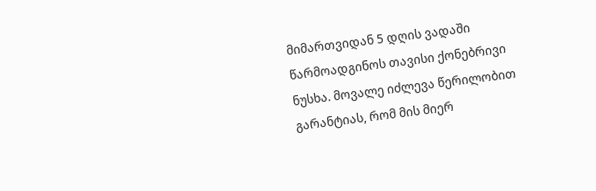მიმართვიდან 5 დღის ვადაში წარმოადგინოს თავისი ქონებრივი ნუსხა. მოვალე იძლევა წერილობით გარანტიას, რომ მის მიერ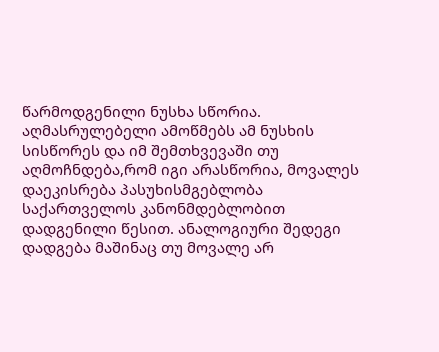წარმოდგენილი ნუსხა სწორია. აღმასრულებელი ამოწმებს ამ ნუსხის სისწორეს და იმ შემთხვევაში თუ აღმოჩნდება,რომ იგი არასწორია, მოვალეს დაეკისრება პასუხისმგებლობა საქართველოს კანონმდებლობით დადგენილი წესით. ანალოგიური შედეგი დადგება მაშინაც თუ მოვალე არ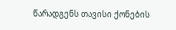წარადგენს თავისი ქონების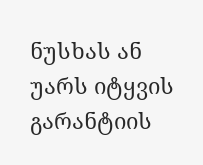ნუსხას ან უარს იტყვის გარანტიის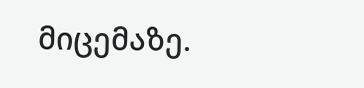მიცემაზე.